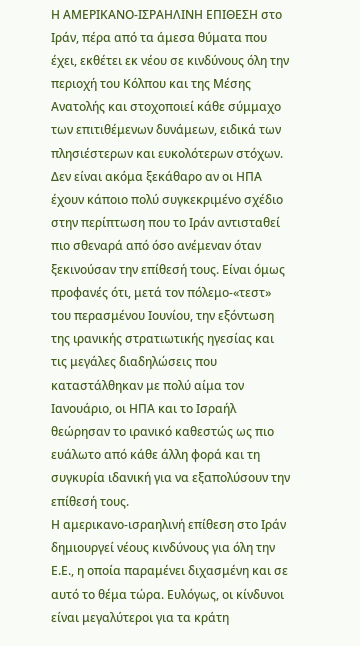Η ΑΜΕΡΙΚΑΝΟ-ΙΣΡΑΗΛΙΝΗ ΕΠΙΘΕΣΗ στο Ιράν, πέρα από τα άμεσα θύματα που έχει, εκθέτει εκ νέου σε κινδύνους όλη την περιοχή του Κόλπου και της Μέσης Ανατολής και στοχοποιεί κάθε σύμμαχο των επιτιθέμενων δυνάμεων, ειδικά των πλησιέστερων και ευκολότερων στόχων.
Δεν είναι ακόμα ξεκάθαρο αν οι ΗΠΑ έχουν κάποιο πολύ συγκεκριμένο σχέδιο στην περίπτωση που το Ιράν αντισταθεί πιο σθεναρά από όσο ανέμεναν όταν ξεκινούσαν την επίθεσή τους. Είναι όμως προφανές ότι, μετά τον πόλεμο-«τεστ» του περασμένου Ιουνίου, την εξόντωση της ιρανικής στρατιωτικής ηγεσίας και τις μεγάλες διαδηλώσεις που καταστάλθηκαν με πολύ αίμα τον Ιανουάριο, οι ΗΠΑ και το Ισραήλ θεώρησαν το ιρανικό καθεστώς ως πιο ευάλωτο από κάθε άλλη φορά και τη συγκυρία ιδανική για να εξαπολύσουν την επίθεσή τους.
Η αμερικανο-ισραηλινή επίθεση στο Ιράν δημιουργεί νέους κινδύνους για όλη την Ε.Ε., η οποία παραμένει διχασμένη και σε αυτό το θέμα τώρα. Ευλόγως, οι κίνδυνοι είναι μεγαλύτεροι για τα κράτη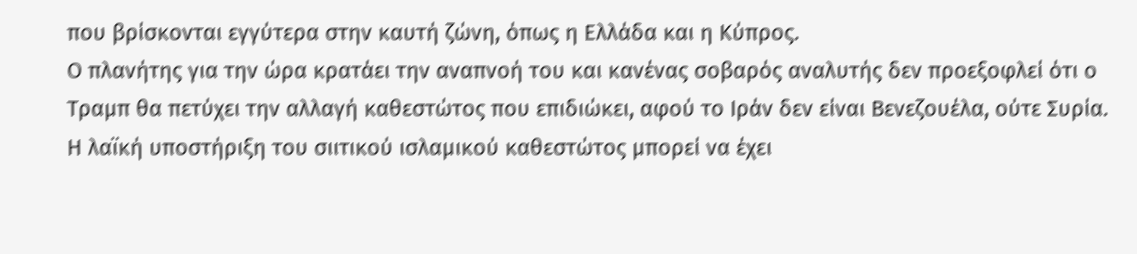που βρίσκονται εγγύτερα στην καυτή ζώνη, όπως η Ελλάδα και η Κύπρος.
Ο πλανήτης για την ώρα κρατάει την αναπνοή του και κανένας σοβαρός αναλυτής δεν προεξοφλεί ότι ο Τραμπ θα πετύχει την αλλαγή καθεστώτος που επιδιώκει, αφού το Ιράν δεν είναι Βενεζουέλα, ούτε Συρία. Η λαϊκή υποστήριξη του σιιτικού ισλαμικού καθεστώτος μπορεί να έχει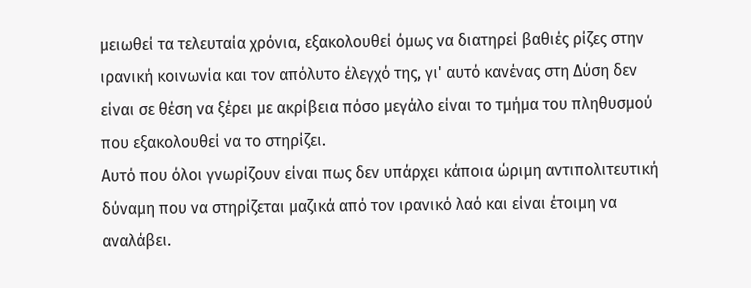μειωθεί τα τελευταία χρόνια, εξακολουθεί όμως να διατηρεί βαθιές ρίζες στην ιρανική κοινωνία και τον απόλυτο έλεγχό της, γι' αυτό κανένας στη Δύση δεν είναι σε θέση να ξέρει με ακρίβεια πόσο μεγάλο είναι το τμήμα του πληθυσμού που εξακολουθεί να το στηρίζει.
Αυτό που όλοι γνωρίζουν είναι πως δεν υπάρχει κάποια ώριμη αντιπολιτευτική δύναμη που να στηρίζεται μαζικά από τον ιρανικό λαό και είναι έτοιμη να αναλάβει.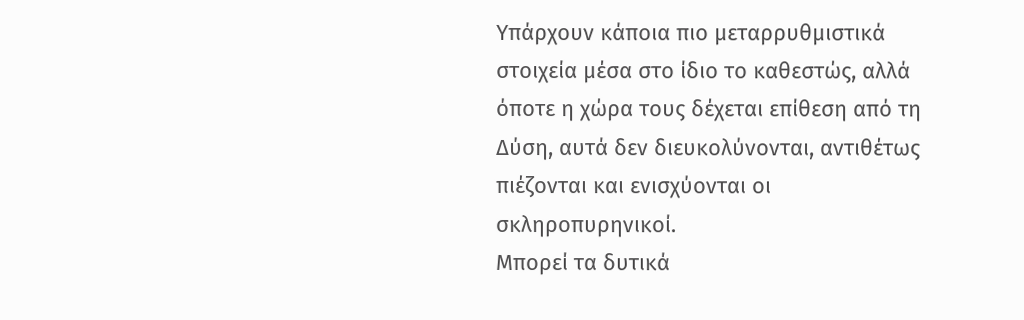Υπάρχουν κάποια πιο μεταρρυθμιστικά στοιχεία μέσα στο ίδιο το καθεστώς, αλλά όποτε η χώρα τους δέχεται επίθεση από τη Δύση, αυτά δεν διευκολύνονται, αντιθέτως πιέζονται και ενισχύονται οι σκληροπυρηνικοί.
Μπορεί τα δυτικά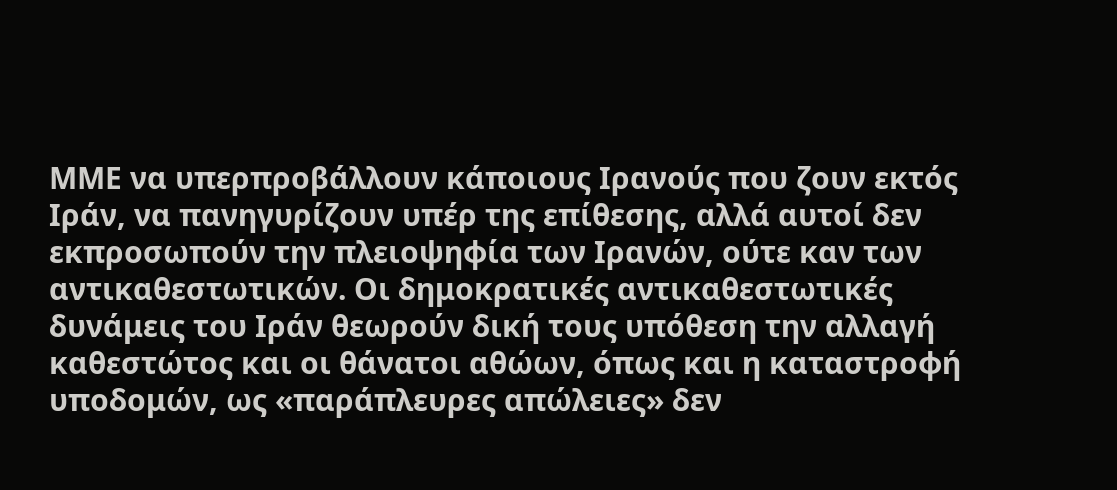ΜΜΕ να υπερπροβάλλουν κάποιους Ιρανούς που ζουν εκτός Ιράν, να πανηγυρίζουν υπέρ της επίθεσης, αλλά αυτοί δεν εκπροσωπούν την πλειοψηφία των Ιρανών, ούτε καν των αντικαθεστωτικών. Οι δημοκρατικές αντικαθεστωτικές δυνάμεις του Ιράν θεωρούν δική τους υπόθεση την αλλαγή καθεστώτος και οι θάνατοι αθώων, όπως και η καταστροφή υποδομών, ως «παράπλευρες απώλειες» δεν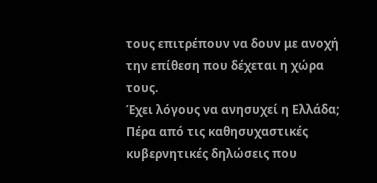τους επιτρέπουν να δουν με ανοχή την επίθεση που δέχεται η χώρα τους.
Έχει λόγους να ανησυχεί η Ελλάδα;
Πέρα από τις καθησυχαστικές κυβερνητικές δηλώσεις που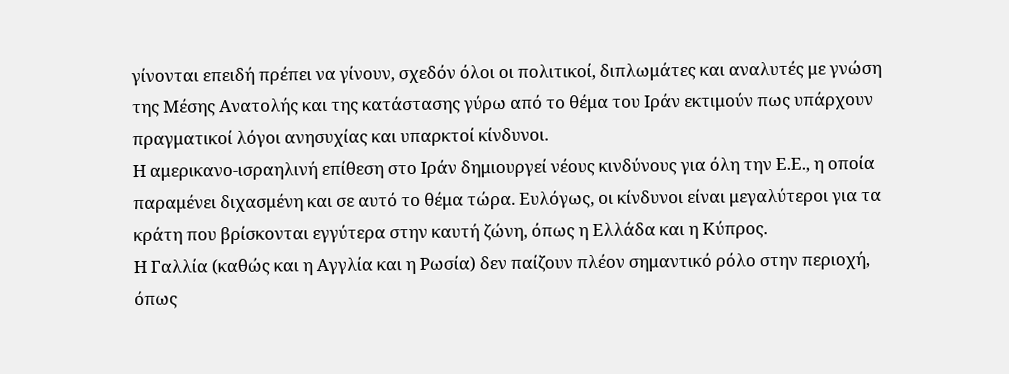γίνονται επειδή πρέπει να γίνουν, σχεδόν όλοι οι πολιτικοί, διπλωμάτες και αναλυτές με γνώση της Μέσης Ανατολής και της κατάστασης γύρω από το θέμα του Ιράν εκτιμούν πως υπάρχουν πραγματικοί λόγοι ανησυχίας και υπαρκτοί κίνδυνοι.
Η αμερικανο-ισραηλινή επίθεση στο Ιράν δημιουργεί νέους κινδύνους για όλη την Ε.Ε., η οποία παραμένει διχασμένη και σε αυτό το θέμα τώρα. Ευλόγως, οι κίνδυνοι είναι μεγαλύτεροι για τα κράτη που βρίσκονται εγγύτερα στην καυτή ζώνη, όπως η Ελλάδα και η Κύπρος.
Η Γαλλία (καθώς και η Αγγλία και η Ρωσία) δεν παίζουν πλέον σημαντικό ρόλο στην περιοχή, όπως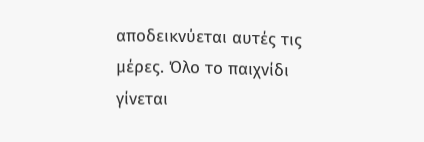αποδεικνύεται αυτές τις μέρες. Όλο το παιχνίδι γίνεται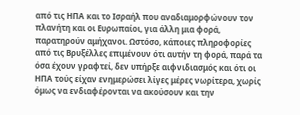από τις ΗΠΑ και το Ισραήλ που αναδιαμορφώνουν τον πλανήτη και οι Ευρωπαίοι, για άλλη μια φορά, παρατηρούν αμήχανοι. Ωστόσο, κάποιες πληροφορίες από τις Βρυξέλλες επιμένουν ότι αυτήν τη φορά, παρά τα όσα έχουν γραφτεί, δεν υπήρξε αιφνιδιασμός και ότι οι ΗΠΑ τούς είχαν ενημερώσει λίγες μέρες νωρίτερα, χωρίς όμως να ενδιαφέρονται να ακούσουν και την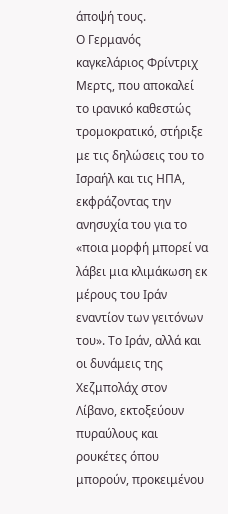άποψή τους.
Ο Γερμανός καγκελάριος Φρίντριχ Μερτς, που αποκαλεί το ιρανικό καθεστώς τρομοκρατικό, στήριξε με τις δηλώσεις του το Ισραήλ και τις ΗΠΑ, εκφράζοντας την ανησυχία του για το «ποια μορφή μπορεί να λάβει μια κλιμάκωση εκ μέρους του Ιράν εναντίον των γειτόνων του». Το Ιράν, αλλά και οι δυνάμεις της Χεζμπολάχ στον Λίβανο, εκτοξεύουν πυραύλους και ρουκέτες όπου μπορούν, προκειμένου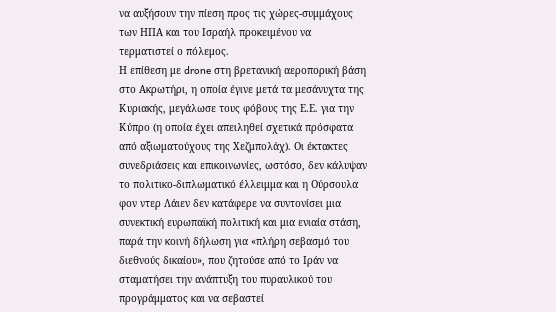να αυξήσουν την πίεση προς τις χώρες-συμμάχους των ΗΠΑ και του Ισραήλ προκειμένου να τερματιστεί ο πόλεμος.
Η επίθεση με drone στη βρετανική αεροπορική βάση στο Ακρωτήρι, η οποία έγινε μετά τα μεσάνυχτα της Κυριακής, μεγάλωσε τους φόβους της Ε.Ε. για την Κύπρο (η οποία έχει απειληθεί σχετικά πρόσφατα από αξιωματούχους της Χεζμπολάχ). Οι έκτακτες συνεδριάσεις και επικοινωνίες, ωστόσο, δεν κάλυψαν το πολιτικο-διπλωματικό έλλειμμα και η Ούρσουλα φον ντερ Λάιεν δεν κατάφερε να συντονίσει μια συνεκτική ευρωπαϊκή πολιτική και μια ενιαία στάση, παρά την κοινή δήλωση για «πλήρη σεβασμό του διεθνούς δικαίου», που ζητούσε από το Ιράν να σταματήσει την ανάπτυξη του πυραυλικού του προγράμματος και να σεβαστεί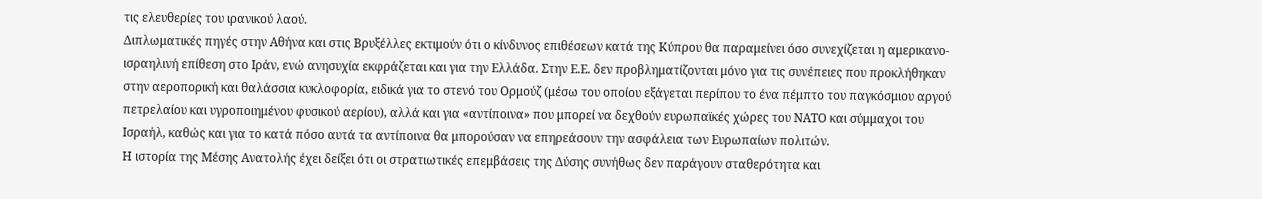τις ελευθερίες του ιρανικού λαού.
Διπλωματικές πηγές στην Αθήνα και στις Βρυξέλλες εκτιμούν ότι ο κίνδυνος επιθέσεων κατά της Κύπρου θα παραμείνει όσο συνεχίζεται η αμερικανο-ισραηλινή επίθεση στο Ιράν, ενώ ανησυχία εκφράζεται και για την Ελλάδα. Στην Ε.Ε. δεν προβληματίζονται μόνο για τις συνέπειες που προκλήθηκαν στην αεροπορική και θαλάσσια κυκλοφορία, ειδικά για το στενό του Ορμούζ (μέσω του οποίου εξάγεται περίπου το ένα πέμπτο του παγκόσμιου αργού πετρελαίου και υγροποιημένου φυσικού αερίου), αλλά και για «αντίποινα» που μπορεί να δεχθούν ευρωπαϊκές χώρες του ΝΑΤΟ και σύμμαχοι του Ισραήλ, καθώς και για το κατά πόσο αυτά τα αντίποινα θα μπορούσαν να επηρεάσουν την ασφάλεια των Ευρωπαίων πολιτών.
Η ιστορία της Μέσης Ανατολής έχει δείξει ότι οι στρατιωτικές επεμβάσεις της Δύσης συνήθως δεν παράγουν σταθερότητα και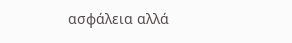ασφάλεια αλλά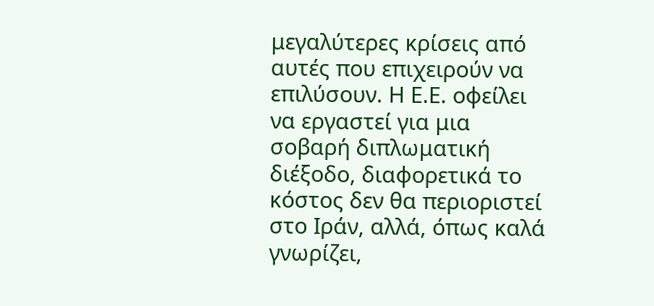μεγαλύτερες κρίσεις από αυτές που επιχειρούν να επιλύσουν. Η Ε.Ε. οφείλει να εργαστεί για μια σοβαρή διπλωματική διέξοδο, διαφορετικά το κόστος δεν θα περιοριστεί στο Ιράν, αλλά, όπως καλά γνωρίζει,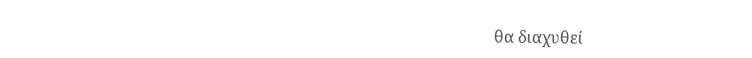θα διαχυθεί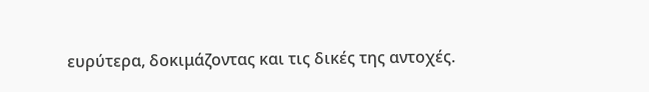ευρύτερα, δοκιμάζοντας και τις δικές της αντοχές.